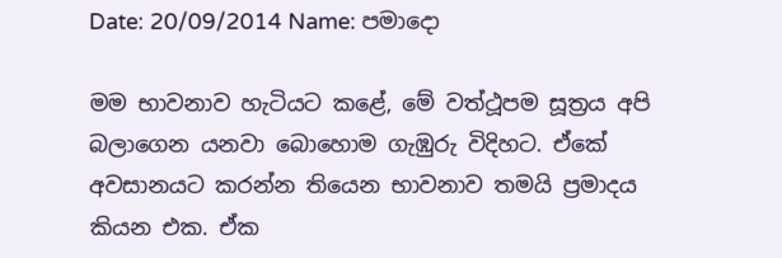Date: 20/09/2014 Name: පමාදො

මම භාවනාව හැටියට කළේ, මේ වත්ථූපම සූත්‍රය අපි බලාගෙන යනවා බොහොම ගැඹුරු විදිහට. ඒකේ අවසානයට කරන්න තියෙන භාවනාව තමයි ප්‍රමාදය කියන එක. ඒක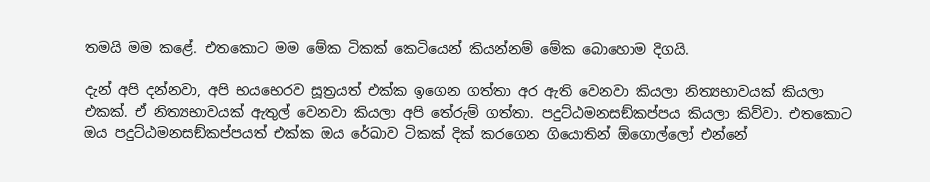තමයි මම කළේ. එතකොට මම මේක ටිකක් කෙටියෙන් කියන්නම් මේක බොහොම දිගයි.

දැන් අපි දන්නවා, අපි භයභෙරව සූත්‍රයත් එක්ක ඉගෙන ගත්තා අර ඇති වෙනවා කියලා නිත්‍යභාවයක් කියලා එකක්. ඒ නිත්‍යභාවයක් ඇතුල් වෙනවා කියලා අපි තේරුම් ගත්තා. පදුට්ඨමනසඞ්කප්පය කියලා කිව්වා. එතකොට ඔය පදුට්ඨමනසඞ්කප්පයත් එක්ක ඔය රේඛාව ටිකක් දික් කරගෙන ගියොතින් ඕගොල්ලෝ එන්නේ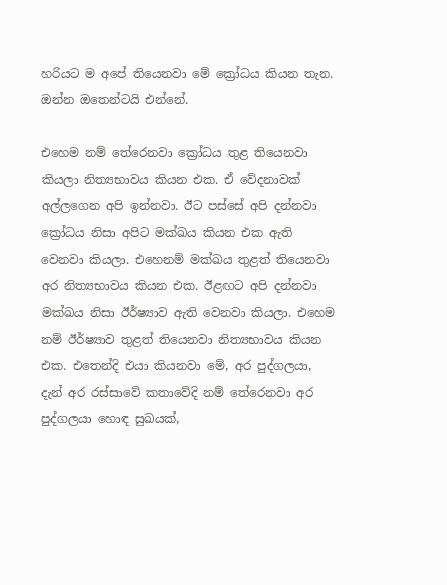හරියට ම අපේ තියෙනවා මේ ක්‍රෝධය කියන තැන. ඔන්න ඔතෙන්ටයි එන්නේ.

එහෙම නම් තේරෙනවා ක්‍රෝධය තුළ තියෙනවා කියලා නිත්‍යභාවය කියන එක. ඒ වේදනාවක් අල්ලගෙන අපි ඉන්නවා. ඊට පස්සේ අපි දන්නවා ක්‍රෝධය නිසා අපිට මක්ඛය කියන එක ඇති වෙනවා කියලා. එහෙනම් මක්ඛය තුළත් තියෙනවා අර නිත්‍යභාවය කියන එක. ඊළඟට අපි දන්නවා මක්ඛය නිසා ඊර්ෂ්‍යාව ඇති වෙනවා කියලා. එහෙම නම් ඊර්ෂ්‍යාව තුළත් තියෙනවා නිත්‍යභාවය කියන එක. එතෙන්දි එයා කියනවා මේ, අර පුද්ගලයා, දැන් අර රස්සාවේ කතාවේදි නම් තේරෙනවා අර පුද්ගලයා හොඳ සුඛයක්,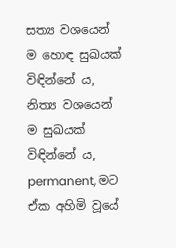සත්‍ය වශයෙන් ම හොඳ සුඛයක් විඳින්නේ ය, නිත්‍ය වශයෙන් ම සුඛයක් විඳින්නේ ය, permanent, මට ඒක අහිමි වූයේ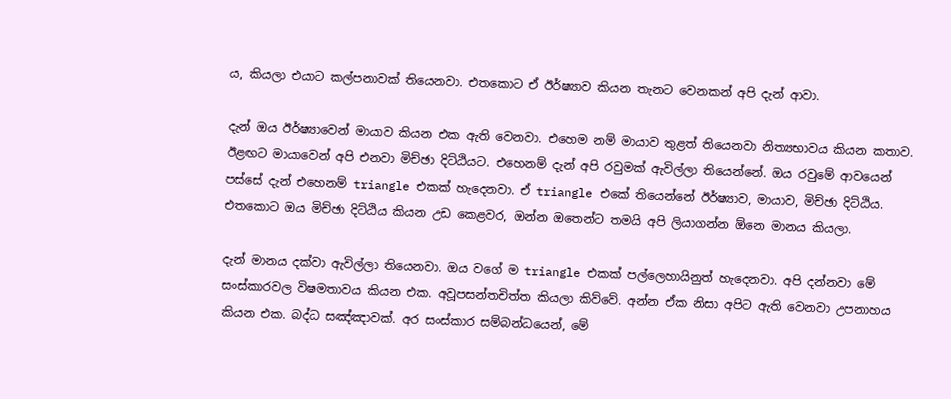ය, කියලා එයාට කල්පනාවක් තියෙනවා. එතකොට ඒ ඊර්ෂ්‍යාව කියන තැනට වෙනකන් අපි දැන් ආවා.

දැන් ඔය ඊර්ෂ්‍යාවෙන් මායාව කියන එක ඇති වෙනවා. එහෙම නම් මායාව තුළත් තියෙනවා නිත්‍යභාවය කියන කතාව. ඊළඟට මායාවෙන් අපි එනවා මිච්ඡා දිට්ඨියට. එහෙනම් දැන් අපි රවුමක් ඇවිල්ලා තියෙන්නේ. ඔය රවුමේ ආවයෙන් පස්සේ දැන් එහෙනම් triangle එකක් හැදෙනවා. ඒ triangle එකේ තියෙන්නේ ඊර්ෂ්‍යාව, මායාව, මිච්ඡා දිට්ඨිය. එතකොට ඔය මිච්ඡා දිට්ඨිය කියන උඩ කෙළවර, ඔන්න ඔතෙන්ට තමයි අපි ලියාගන්න ඕනෙ මානය කියලා.

දැන් මානය දක්වා ඇවිල්ලා තියෙනවා. ඔය වගේ ම triangle එකක් පල්ලෙහායිනුත් හැදෙනවා. අපි දන්නවා මේ සංස්කාරවල විෂමතාවය කියන එක. අවූපසන්තචිත්ත කියලා කිව්වේ. අන්න ඒක නිසා අපිට ඇති වෙනවා උපනාහය කියන එක. බද්ධ සඤ්ඤාවක්. අර සංස්කාර සම්බන්ධයෙන්, මේ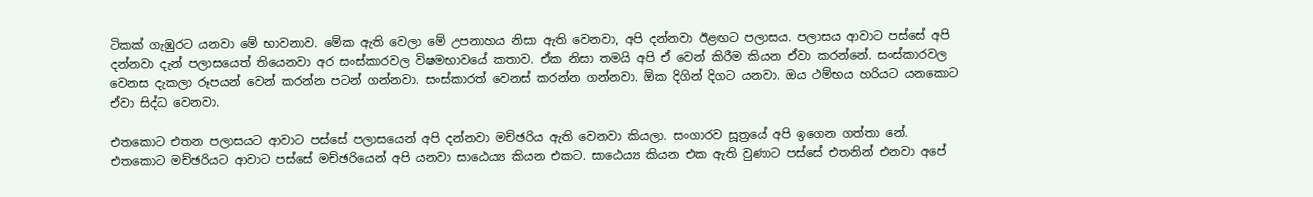ටිකක් ගැඹුරට යනවා මේ භාවනාව. මේක ඇති වෙලා මේ උපනාහය නිසා ඇති වෙනවා, අපි දන්නවා ඊළඟට පලාසය. පලාසය ආවාට පස්සේ අපි දන්නවා දැන් පලාසයෙත් තියෙනවා අර සංස්කාරවල විෂමභාවයේ කතාව. ඒක නිසා තමයි අපි ඒ වෙන් කිරීම කියන ඒවා කරන්නේ. සංස්කාරවල වෙනස දැකලා රූපයන් වෙන් කරන්න පටන් ගන්නවා. සංස්කාරත් වෙනස් කරන්න ගන්නවා. ඕක දිගින් දිගට යනවා. ඔය ථම්භය හරියට යනකොට ඒවා සිද්ධ වෙනවා.

එතකොට එතන පලාසයට ආවාට පස්සේ පලාසයෙන් අපි දන්නවා මච්ඡරිය ඇති වෙනවා කියලා. සංගාරව සූත්‍රයේ අපි ඉගෙන ගත්තා නේ. එතකොට මච්ඡරියට ආවාට පස්සේ මච්ඡරියෙන් අපි යනවා සාඨෙය්‍ය කියන එකට. සාඨෙය්‍ය කියන එක ඇති වුණාට පස්සේ එතනින් එනවා අපේ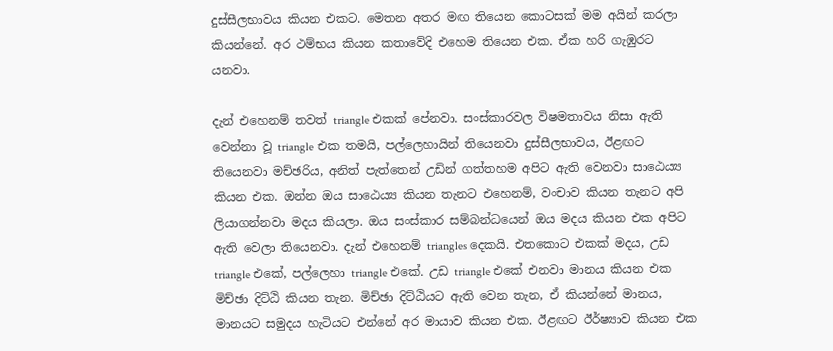දුස්සීලභාවය කියන එකට. මෙතන අතර මඟ තියෙන කොටසක් මම අයින් කරලා කියන්නේ. අර ථම්භය කියන කතාවේදි එහෙම තියෙන එක. ඒක හරි ගැඹුරට යනවා.

දැන් එහෙනම් තවත් triangle එකක් පේනවා. සංස්කාරවල විෂමතාවය නිසා ඇති වෙන්නා වූ triangle එක තමයි, පල්ලෙහායින් තියෙනවා දුස්සීලභාවය, ඊළඟට තියෙනවා මච්ඡරිය, අනිත් පැත්තෙන් උඩින් ගත්තහම අපිට ඇති වෙනවා සාඨෙය්‍ය කියන එක. ඔන්න ඔය සාඨෙය්‍ය කියන තැනට එහෙනම්, වංචාව කියන තැනට අපි ලියාගන්නවා මදය කියලා. ඔය සංස්කාර සම්බන්ධයෙන් ඔය මදය කියන එක අපිට ඇති වෙලා තියෙනවා. දැන් එහෙනම් triangles දෙකයි. එතකොට එකක් මදය, උඩ triangle එකේ, පල්ලෙහා triangle එකේ. උඩ triangle එකේ එනවා මානය කියන එක මිච්ඡා දිට්ඨි කියන තැන. මිච්ඡා දිට්ඨියට ඇති වෙන තැන, ඒ කියන්නේ මානය, මානයට සමුදය හැටියට එන්නේ අර මායාව කියන එක. ඊළඟට ඊර්ෂ්‍යාව කියන එක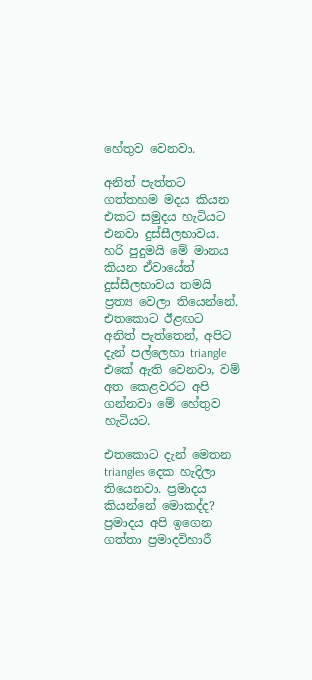හේතුව වෙනවා.

අනිත් පැත්තට ගත්තහම මදය කියන එකට සමුදය හැටියට එනවා දුස්සීලභාවය. හරි පුදුමයි මේ මානය කියන ඒවායේත් දුස්සීලභාවය තමයි ප්‍රත්‍ය වෙලා තියෙන්නේ. එතකොට ඊළඟට අනිත් පැත්තෙන්, අපිට දැන් පල්ලෙහා triangle එකේ ඇති වෙනවා, වම් අත කෙළවරට අපි ගන්නවා මේ හේතුව හැටියට.

එතකොට දැන් මෙතන triangles දෙක හැදිලා තියෙනවා. ප්‍රමාදය කියන්නේ මොකද්ද? ප්‍රමාදය අපි ඉගෙන ගත්තා ප්‍රමාදවිහාරී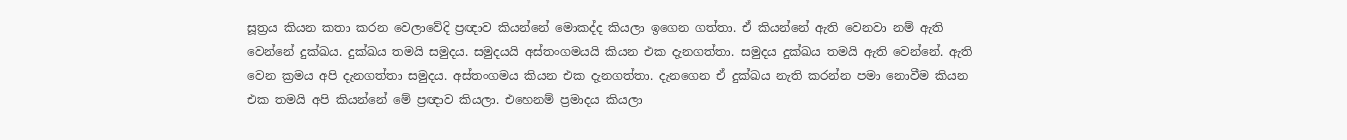සූත්‍රය කියන කතා කරන වෙලාවේදි ප්‍රඥාව කියන්නේ මොකද්ද කියලා ඉගෙන ගත්තා. ඒ කියන්නේ ඇති වෙනවා නම් ඇති වෙන්නේ දුක්ඛය. දුක්ඛය තමයි සමුදය. සමුදයයි අස්තංගමයයි කියන එක දැනගත්තා. සමුදය දුක්ඛය තමයි ඇති වෙන්නේ. ඇති වෙන ක්‍රමය අපි දැනගත්තා සමුදය. අස්තංගමය කියන එක දැනගත්තා. දැනගෙන ඒ දුක්ඛය නැති කරන්න පමා නොවීම කියන එක තමයි අපි කියන්නේ මේ ප්‍රඥාව කියලා. එහෙනම් ප්‍රමාදය කියලා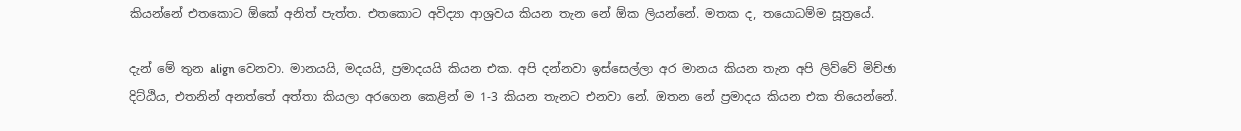කියන්නේ එතකොට ඕකේ අනිත් පැත්ත. එතකොට අවිද්‍යා ආශ්‍රවය කියන තැන නේ ඕක ලියන්නේ. මතක ද, තයොධම්ම සූත්‍රයේ.

දැන් මේ තුන align වෙනවා. මානයයි, මදයයි, ප්‍රමාදයයි කියන එක. අපි දන්නවා ඉස්සෙල්ලා අර මානය කියන තැන අපි ලිව්වේ මිච්ඡා දිට්ඨිය, එතනින් අනත්තේ අත්තා කියලා අරගෙන කෙළින් ම 1-3 කියන තැනට එනවා නේ. ඔතන නේ ප්‍රමාදය කියන එක තියෙන්නේ.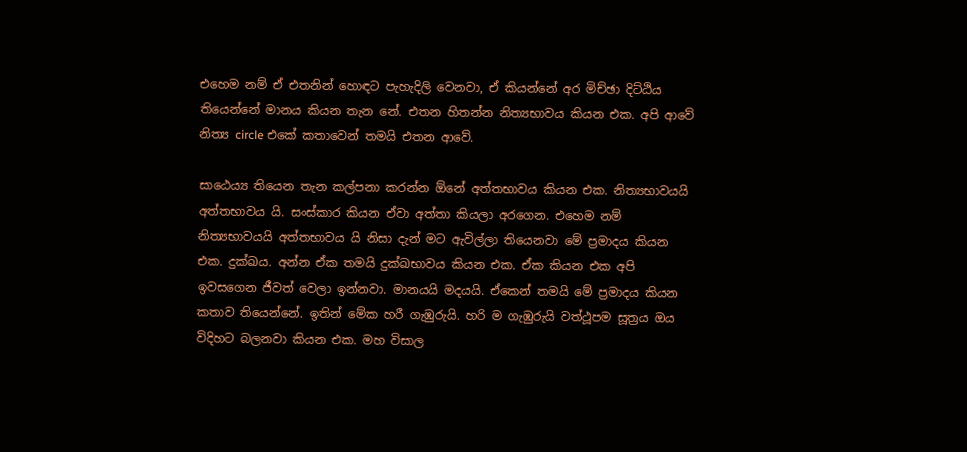එහෙම නම් ඒ එතනින් හොඳට පැහැදිලි වෙනවා, ඒ කියන්නේ අර මිච්ඡා දිට්ඨිය තියෙන්නේ මානය කියන තැන නේ. එතන හිතන්න නිත්‍යභාවය කියන එක. අපි ආවේ නිත්‍ය circle එකේ කතාවෙන් තමයි එතන ආවේ.

සාඨෙය්‍ය තියෙන තැන කල්පනා කරන්න ඕනේ අත්තභාවය කියන එක. නිත්‍යභාවයයි අත්තභාවය යි. සංස්කාර කියන ඒවා අත්තා කියලා අරගෙන. එහෙම නම් නිත්‍යභාවයයි අත්තභාවය යි නිසා දැන් මට ඇවිල්ලා තියෙනවා මේ ප්‍රමාදය කියන එක. දුක්ඛය. අන්න ඒක තමයි දුක්ඛභාවය කියන එක. ඒක කියන එක අපි ඉවසගෙන ජීවත් වෙලා ඉන්නවා. මානයයි මදයයි. ඒකෙන් තමයි මේ ප්‍රමාදය කියන කතාව තියෙන්නේ. ඉතින් මේක හරී ගැඹුරුයි. හරි ම ගැඹුරුයි වත්ථූපම සූත්‍රය ඔය විදිහට බලනවා කියන එක. මහ විසාල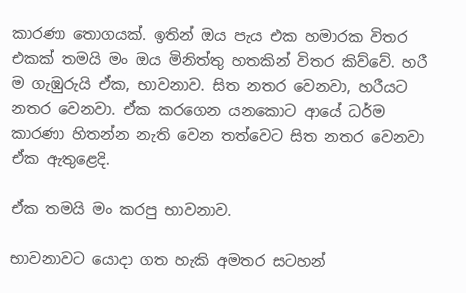කාරණා තොගයක්. ඉතින් ඔය පැය එක හමාරක විතර එකක් තමයි මං ඔය මිනිත්තු හතකින් විතර කිව්වේ. හරී ම ගැඹුරුයි ඒක, භාවනාව. සිත නතර වෙනවා, හරීයට නතර වෙනවා. ඒක කරගෙන යනකොට ආයේ ධර්ම කාරණා හිතන්න නැති වෙන තත්වෙට සිත නතර වෙනවා ඒක ඇතුළෙදි.

ඒක තමයි මං කරපු භාවනාව.

භාවනාවට යොදා ගත හැකි අමතර සටහන්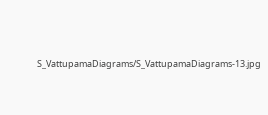S_VattupamaDiagrams/S_VattupamaDiagrams-13.jpg